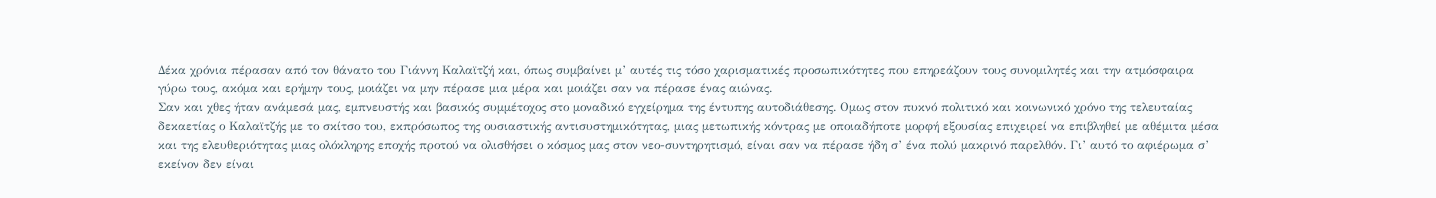Δέκα χρόνια πέρασαν από τον θάνατο του Γιάννη Καλαϊτζή και, όπως συμβαίνει μ’ αυτές τις τόσο χαρισματικές προσωπικότητες που επηρεάζουν τους συνομιλητές και την ατμόσφαιρα γύρω τους, ακόμα και ερήμην τους, μοιάζει να μην πέρασε μια μέρα και μοιάζει σαν να πέρασε ένας αιώνας.
Σαν και χθες ήταν ανάμεσά μας, εμπνευστής και βασικός συμμέτοχος στο μοναδικό εγχείρημα της έντυπης αυτοδιάθεσης. Ομως στον πυκνό πολιτικό και κοινωνικό χρόνο της τελευταίας δεκαετίας ο Καλαϊτζής με το σκίτσο του, εκπρόσωπος της ουσιαστικής αντισυστημικότητας, μιας μετωπικής κόντρας με οποιαδήποτε μορφή εξουσίας επιχειρεί να επιβληθεί με αθέμιτα μέσα και της ελευθεριότητας μιας ολόκληρης εποχής προτού να ολισθήσει ο κόσμος μας στον νεο-συντηρητισμό, είναι σαν να πέρασε ήδη σ’ ένα πολύ μακρινό παρελθόν. Γι’ αυτό το αφιέρωμα σ’ εκείνον δεν είναι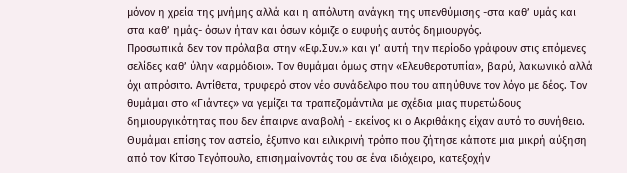μόνον η χρεία της μνήμης αλλά και η απόλυτη ανάγκη της υπενθύμισης -στα καθ’ υμάς και στα καθ’ ημάς- όσων ήταν και όσων κόμιζε ο ευφυής αυτός δημιουργός.
Προσωπικά δεν τον πρόλαβα στην «Εφ.Συν.» και γι’ αυτή την περίοδο γράφουν στις επόμενες σελίδες καθ’ ύλην «αρμόδιοι». Τον θυμάμαι όμως στην «Ελευθεροτυπία», βαρύ, λακωνικό αλλά όχι απρόσιτο. Αντίθετα, τρυφερό στον νέο συνάδελφο που του απηύθυνε τον λόγο με δέος. Τον θυμάμαι στο «Γιάντες» να γεμίζει τα τραπεζομάντιλα με σχέδια μιας πυρετώδους δημιουργικότητας που δεν έπαιρνε αναβολή - εκείνος κι ο Ακριθάκης είχαν αυτό το συνήθειο. Θυμάμαι επίσης τον αστείο, έξυπνο και ειλικρινή τρόπο που ζήτησε κάποτε μια μικρή αύξηση από τον Κίτσο Τεγόπουλο, επισημαίνοντάς του σε ένα ιδιόχειρο, κατεξοχήν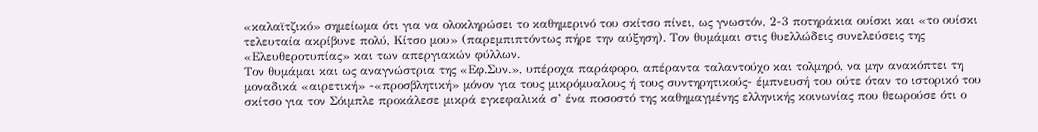«καλαϊτζικό» σημείωμα ότι για να ολοκληρώσει το καθημερινό του σκίτσο πίνει, ως γνωστόν, 2-3 ποτηράκια ουίσκι και «το ουίσκι τελευταία ακρίβυνε πολύ, Κίτσο μου» (παρεμπιπτόντως πήρε την αύξηση). Τον θυμάμαι στις θυελλώδεις συνελεύσεις της «Ελευθεροτυπίας» και των απεργιακών φύλλων.
Τον θυμάμαι και ως αναγνώστρια της «Εφ.Συν.», υπέροχα παράφορο, απέραντα ταλαντούχο και τολμηρό, να μην ανακόπτει τη μοναδικά «αιρετική» -«προσβλητική» μόνον για τους μικρόμυαλους ή τους συντηρητικούς- έμπνευσή του ούτε όταν το ιστορικό του σκίτσο για τον Σόιμπλε προκάλεσε μικρά εγκεφαλικά σ’ ένα ποσοστό της καθημαγμένης ελληνικής κοινωνίας που θεωρούσε ότι ο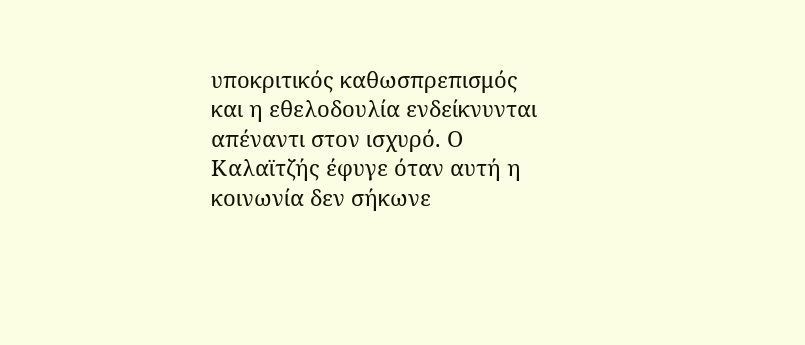υποκριτικός καθωσπρεπισμός και η εθελοδουλία ενδείκνυνται απέναντι στον ισχυρό. Ο Καλαϊτζής έφυγε όταν αυτή η κοινωνία δεν σήκωνε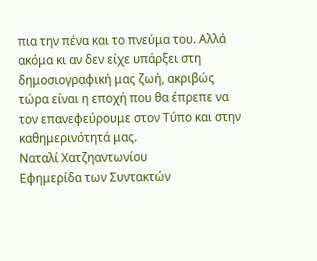πια την πένα και το πνεύμα του. Αλλά ακόμα κι αν δεν είχε υπάρξει στη δημοσιογραφική μας ζωή, ακριβώς τώρα είναι η εποχή που θα έπρεπε να τον επανεφεύρουμε στον Τύπο και στην καθημερινότητά μας.
Ναταλί Χατζηαντωνίου
Εφημερίδα των Συντακτών